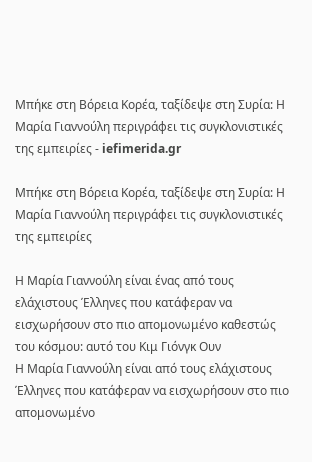Μπήκε στη Βόρεια Κορέα, ταξίδεψε στη Συρία: Η Μαρία Γιαννούλη περιγράφει τις συγκλονιστικές της εμπειρίες - iefimerida.gr

Μπήκε στη Βόρεια Κορέα, ταξίδεψε στη Συρία: Η Μαρία Γιαννούλη περιγράφει τις συγκλονιστικές της εμπειρίες

Η Μαρία Γιαννούλη είναι ένας από τους ελάχιστους Έλληνες που κατάφεραν να εισχωρήσουν στο πιο απομονωμένο καθεστώς του κόσμου: αυτό του Κιμ Γιόνγκ Ουν
Η Μαρία Γιαννούλη είναι από τους ελάχιστους Έλληνες που κατάφεραν να εισχωρήσουν στο πιο απομονωμένο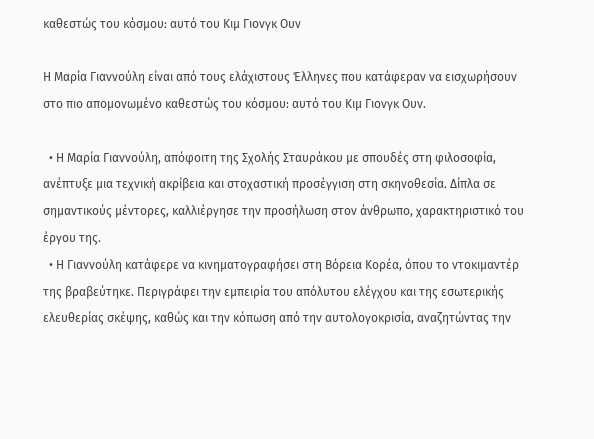καθεστώς του κόσμου: αυτό του Κιμ Γιονγκ Ουν

Η Μαρία Γιαννούλη είναι από τους ελάχιστους Έλληνες που κατάφεραν να εισχωρήσουν στο πιο απομονωμένο καθεστώς του κόσμου: αυτό του Κιμ Γιονγκ Ουν.

  • Η Μαρία Γιαννούλη, απόφοιτη της Σχολής Σταυράκου με σπουδές στη φιλοσοφία, ανέπτυξε μια τεχνική ακρίβεια και στοχαστική προσέγγιση στη σκηνοθεσία. Δίπλα σε σημαντικούς μέντορες, καλλιέργησε την προσήλωση στον άνθρωπο, χαρακτηριστικό του έργου της.
  • Η Γιαννούλη κατάφερε να κινηματογραφήσει στη Βόρεια Κορέα, όπου το ντοκιμαντέρ της βραβεύτηκε. Περιγράφει την εμπειρία του απόλυτου ελέγχου και της εσωτερικής ελευθερίας σκέψης, καθώς και την κόπωση από την αυτολογοκρισία, αναζητώντας την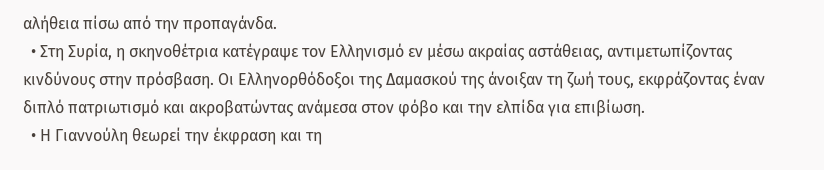αλήθεια πίσω από την προπαγάνδα.
  • Στη Συρία, η σκηνοθέτρια κατέγραψε τον Ελληνισμό εν μέσω ακραίας αστάθειας, αντιμετωπίζοντας κινδύνους στην πρόσβαση. Οι Ελληνορθόδοξοι της Δαμασκού της άνοιξαν τη ζωή τους, εκφράζοντας έναν διπλό πατριωτισμό και ακροβατώντας ανάμεσα στον φόβο και την ελπίδα για επιβίωση.
  • Η Γιαννούλη θεωρεί την έκφραση και τη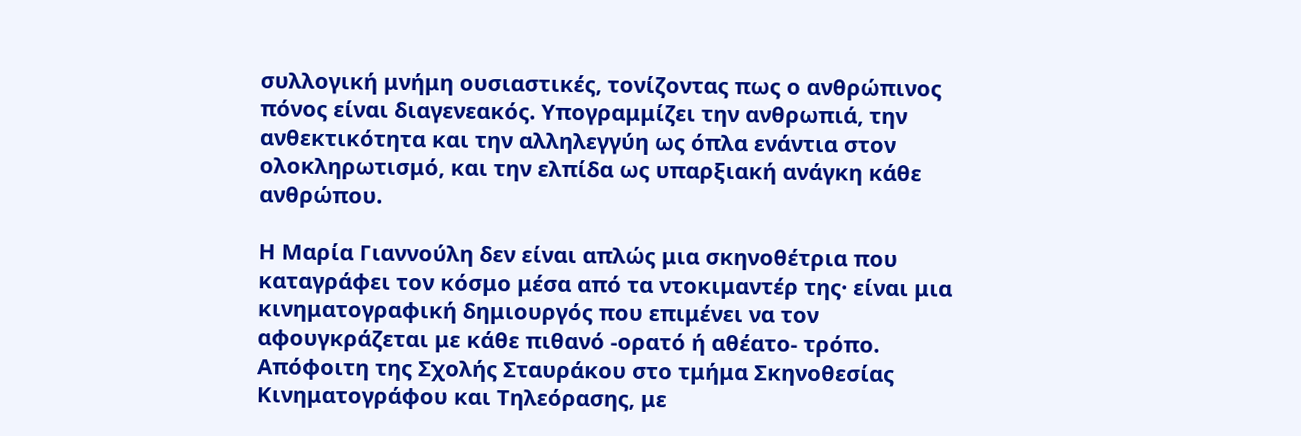συλλογική μνήμη ουσιαστικές, τονίζοντας πως ο ανθρώπινος πόνος είναι διαγενεακός. Υπογραμμίζει την ανθρωπιά, την ανθεκτικότητα και την αλληλεγγύη ως όπλα ενάντια στον ολοκληρωτισμό, και την ελπίδα ως υπαρξιακή ανάγκη κάθε ανθρώπου.

Η Μαρία Γιαννούλη δεν είναι απλώς μια σκηνοθέτρια που καταγράφει τον κόσμο μέσα από τα ντοκιμαντέρ της· είναι μια κινηματογραφική δημιουργός που επιμένει να τον αφουγκράζεται με κάθε πιθανό -ορατό ή αθέατο- τρόπο. Απόφοιτη της Σχολής Σταυράκου στο τμήμα Σκηνοθεσίας Κινηματογράφου και Τηλεόρασης, με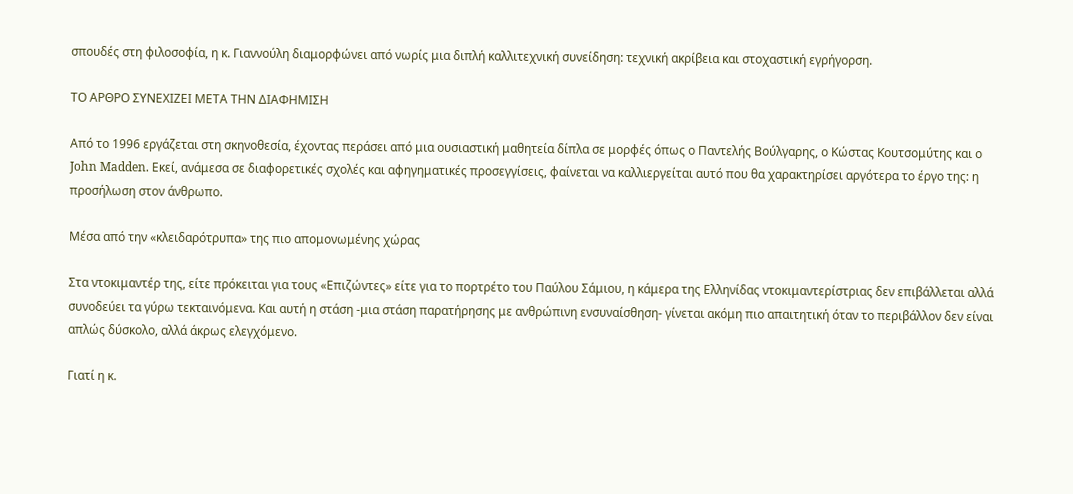σπουδές στη φιλοσοφία, η κ. Γιαννούλη διαμορφώνει από νωρίς μια διπλή καλλιτεχνική συνείδηση: τεχνική ακρίβεια και στοχαστική εγρήγορση.

ΤΟ ΑΡΘΡΟ ΣΥΝΕΧΙΖΕΙ ΜΕΤΑ ΤΗΝ ΔΙΑΦΗΜΙΣΗ

Από το 1996 εργάζεται στη σκηνοθεσία, έχοντας περάσει από μια ουσιαστική μαθητεία δίπλα σε μορφές όπως ο Παντελής Βούλγαρης, ο Κώστας Κουτσομύτης και ο John Madden. Εκεί, ανάμεσα σε διαφορετικές σχολές και αφηγηματικές προσεγγίσεις, φαίνεται να καλλιεργείται αυτό που θα χαρακτηρίσει αργότερα το έργο της: η προσήλωση στον άνθρωπο.

Μέσα από την «κλειδαρότρυπα» της πιο απομονωμένης χώρας

Στα ντοκιμαντέρ της, είτε πρόκειται για τους «Επιζώντες» είτε για το πορτρέτο του Παύλου Σάμιου, η κάμερα της Ελληνίδας ντοκιμαντερίστριας δεν επιβάλλεται αλλά συνοδεύει τα γύρω τεκταινόμενα. Και αυτή η στάση -μια στάση παρατήρησης με ανθρώπινη ενσυναίσθηση- γίνεται ακόμη πιο απαιτητική όταν το περιβάλλον δεν είναι απλώς δύσκολο, αλλά άκρως ελεγχόμενο.

Γιατί η κ.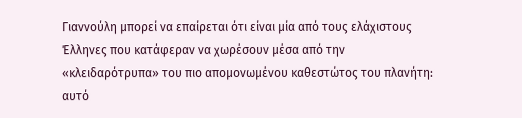Γιαννούλη μπορεί να επαίρεται ότι είναι μία από τους ελάχιστους Έλληνες που κατάφεραν να χωρέσουν μέσα από την «κλειδαρότρυπα» του πιο απομονωμένου καθεστώτος του πλανήτη: αυτό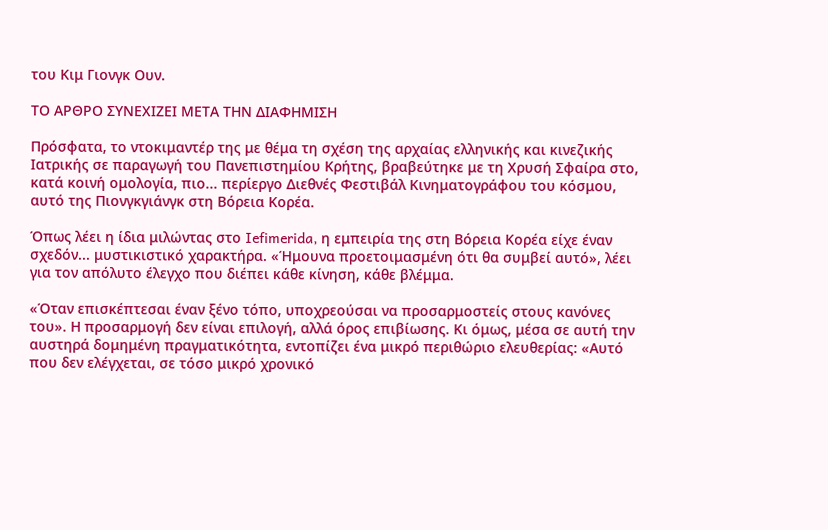του Κιμ Γιονγκ Ουν.

ΤΟ ΑΡΘΡΟ ΣΥΝΕΧΙΖΕΙ ΜΕΤΑ ΤΗΝ ΔΙΑΦΗΜΙΣΗ

Πρόσφατα, το ντοκιμαντέρ της με θέμα τη σχέση της αρχαίας ελληνικής και κινεζικής Ιατρικής σε παραγωγή του Πανεπιστημίου Κρήτης, βραβεύτηκε με τη Χρυσή Σφαίρα στο, κατά κοινή ομολογία, πιο... περίεργο Διεθνές Φεστιβάλ Κινηματογράφου του κόσμου, αυτό της Πιονγκγιάνγκ στη Βόρεια Κορέα.

Όπως λέει η ίδια μιλώντας στο Iefimerida, η εμπειρία της στη Βόρεια Κορέα είχε έναν σχεδόν... μυστικιστικό χαρακτήρα. «Ήμουνα προετοιμασμένη ότι θα συμβεί αυτό», λέει για τον απόλυτο έλεγχο που διέπει κάθε κίνηση, κάθε βλέμμα.

«Όταν επισκέπτεσαι έναν ξένο τόπο, υποχρεούσαι να προσαρμοστείς στους κανόνες του». Η προσαρμογή δεν είναι επιλογή, αλλά όρος επιβίωσης. Κι όμως, μέσα σε αυτή την αυστηρά δομημένη πραγματικότητα, εντοπίζει ένα μικρό περιθώριο ελευθερίας: «Αυτό που δεν ελέγχεται, σε τόσο μικρό χρονικό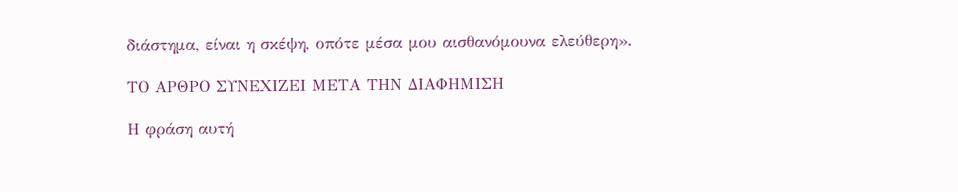διάστημα, είναι η σκέψη, οπότε μέσα μου αισθανόμουνα ελεύθερη».

ΤΟ ΑΡΘΡΟ ΣΥΝΕΧΙΖΕΙ ΜΕΤΑ ΤΗΝ ΔΙΑΦΗΜΙΣΗ

Η φράση αυτή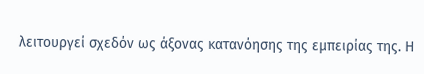λειτουργεί σχεδόν ως άξονας κατανόησης της εμπειρίας της. Η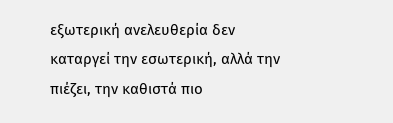εξωτερική ανελευθερία δεν καταργεί την εσωτερική, αλλά την πιέζει, την καθιστά πιο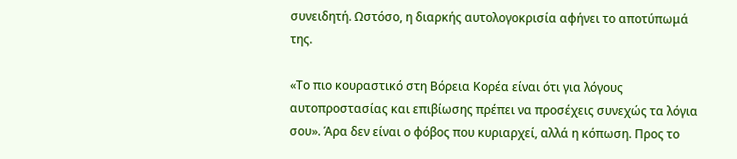συνειδητή. Ωστόσο, η διαρκής αυτολογοκρισία αφήνει το αποτύπωμά της.

«Το πιο κουραστικό στη Βόρεια Κορέα είναι ότι για λόγους αυτοπροστασίας και επιβίωσης πρέπει να προσέχεις συνεχώς τα λόγια σου». Άρα δεν είναι ο φόβος που κυριαρχεί, αλλά η κόπωση. Προς το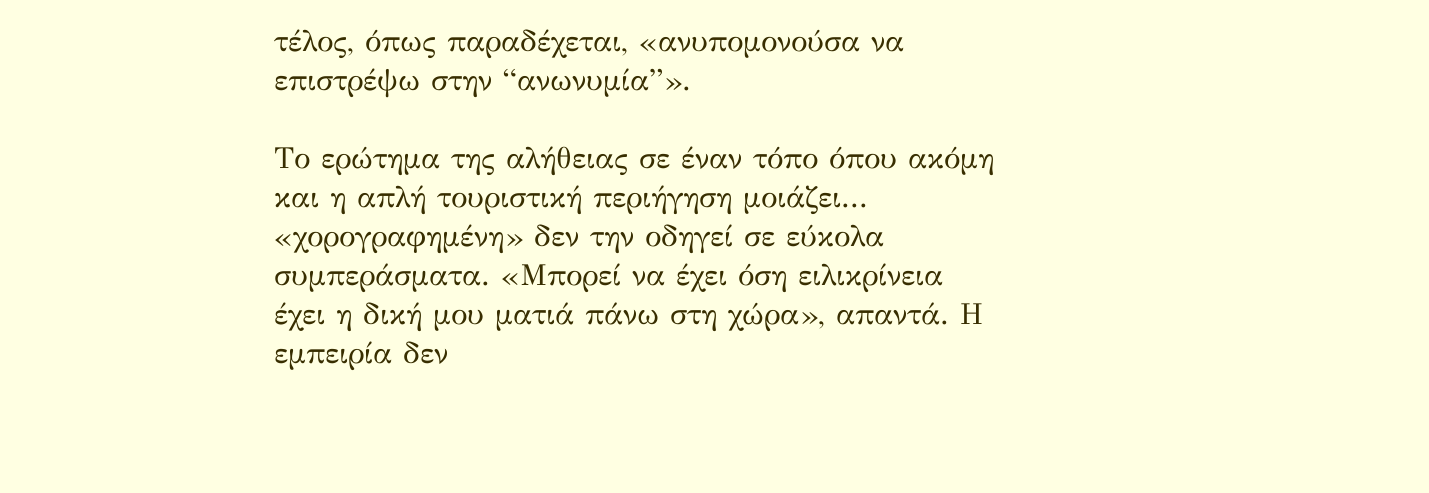τέλος, όπως παραδέχεται, «ανυπομονούσα να επιστρέψω στην “ανωνυμία”».

Το ερώτημα της αλήθειας σε έναν τόπο όπου ακόμη και η απλή τουριστική περιήγηση μοιάζει... «χορογραφημένη» δεν την οδηγεί σε εύκολα συμπεράσματα. «Μπορεί να έχει όση ειλικρίνεια έχει η δική μου ματιά πάνω στη χώρα», απαντά. Η εμπειρία δεν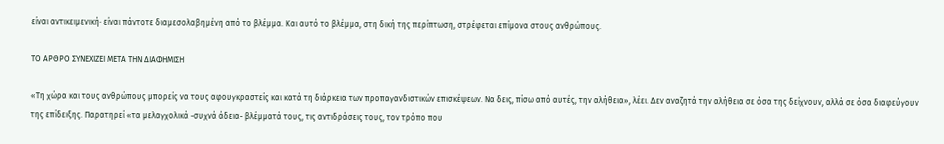είναι αντικειμενική· είναι πάντοτε διαμεσολαβημένη από το βλέμμα. Και αυτό το βλέμμα, στη δική της περίπτωση, στρέφεται επίμονα στους ανθρώπους.

ΤΟ ΑΡΘΡΟ ΣΥΝΕΧΙΖΕΙ ΜΕΤΑ ΤΗΝ ΔΙΑΦΗΜΙΣΗ

«Τη χώρα και τους ανθρώπους μπορείς να τους αφουγκραστείς και κατά τη διάρκεια των προπαγανδιστικών επισκέψεων. Να δεις, πίσω από αυτές, την αλήθεια», λέει. Δεν αναζητά την αλήθεια σε όσα της δείχνουν, αλλά σε όσα διαφεύγουν της επίδειξης. Παρατηρεί «τα μελαγχολικά -συχνά άδεια- βλέμματά τους, τις αντιδράσεις τους, τον τρόπο που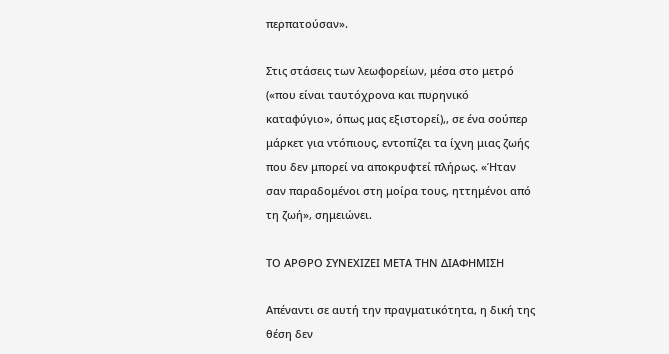περπατούσαν».

Στις στάσεις των λεωφορείων, μέσα στο μετρό («που είναι ταυτόχρονα και πυρηνικό καταφύγιο», όπως μας εξιστορεί),, σε ένα σούπερ μάρκετ για ντόπιους, εντοπίζει τα ίχνη μιας ζωής που δεν μπορεί να αποκρυφτεί πλήρως. «Ήταν σαν παραδομένοι στη μοίρα τους, ηττημένοι από τη ζωή», σημειώνει.

ΤΟ ΑΡΘΡΟ ΣΥΝΕΧΙΖΕΙ ΜΕΤΑ ΤΗΝ ΔΙΑΦΗΜΙΣΗ

Απέναντι σε αυτή την πραγματικότητα, η δική της θέση δεν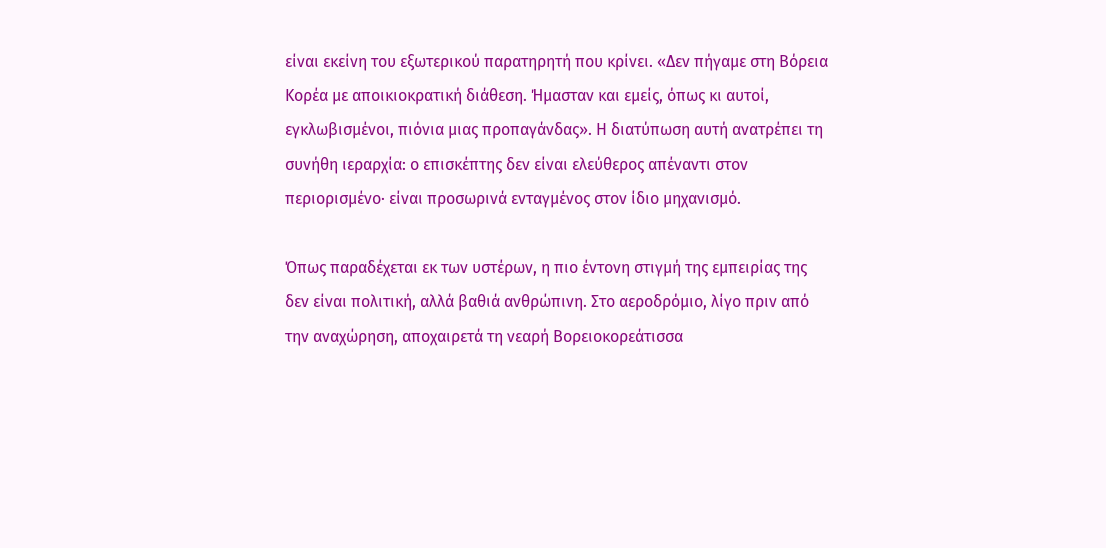είναι εκείνη του εξωτερικού παρατηρητή που κρίνει. «Δεν πήγαμε στη Βόρεια Κορέα με αποικιοκρατική διάθεση. Ήμασταν και εμείς, όπως κι αυτοί, εγκλωβισμένοι, πιόνια μιας προπαγάνδας». Η διατύπωση αυτή ανατρέπει τη συνήθη ιεραρχία: ο επισκέπτης δεν είναι ελεύθερος απέναντι στον περιορισμένο· είναι προσωρινά ενταγμένος στον ίδιο μηχανισμό.

Όπως παραδέχεται εκ των υστέρων, η πιο έντονη στιγμή της εμπειρίας της δεν είναι πολιτική, αλλά βαθιά ανθρώπινη. Στο αεροδρόμιο, λίγο πριν από την αναχώρηση, αποχαιρετά τη νεαρή Βορειοκορεάτισσα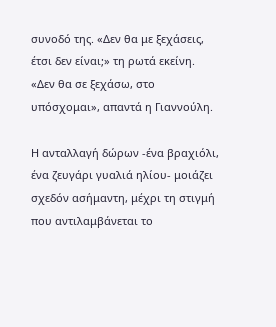συνοδό της. «Δεν θα με ξεχάσεις, έτσι δεν είναι;» τη ρωτά εκείνη. «Δεν θα σε ξεχάσω, στο υπόσχομαι», απαντά η Γιαννούλη.

Η ανταλλαγή δώρων -ένα βραχιόλι, ένα ζευγάρι γυαλιά ηλίου- μοιάζει σχεδόν ασήμαντη, μέχρι τη στιγμή που αντιλαμβάνεται το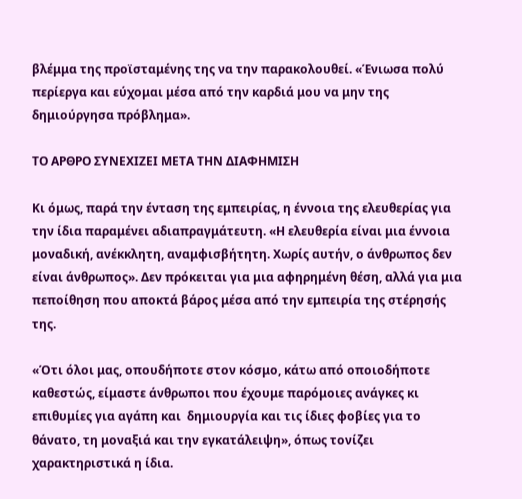βλέμμα της προϊσταμένης της να την παρακολουθεί. «Ένιωσα πολύ περίεργα και εύχομαι μέσα από την καρδιά μου να μην της δημιούργησα πρόβλημα».

ΤΟ ΑΡΘΡΟ ΣΥΝΕΧΙΖΕΙ ΜΕΤΑ ΤΗΝ ΔΙΑΦΗΜΙΣΗ

Κι όμως, παρά την ένταση της εμπειρίας, η έννοια της ελευθερίας για την ίδια παραμένει αδιαπραγμάτευτη. «Η ελευθερία είναι μια έννοια μοναδική, ανέκκλητη, αναμφισβήτητη. Χωρίς αυτήν, ο άνθρωπος δεν είναι άνθρωπος». Δεν πρόκειται για μια αφηρημένη θέση, αλλά για μια πεποίθηση που αποκτά βάρος μέσα από την εμπειρία της στέρησής της.

«Ότι όλοι μας, οπουδήποτε στον κόσμο, κάτω από οποιοδήποτε καθεστώς, είμαστε άνθρωποι που έχουμε παρόμοιες ανάγκες κι επιθυμίες για αγάπη και  δημιουργία και τις ίδιες φοβίες για το θάνατο, τη μοναξιά και την εγκατάλειψη», όπως τονίζει χαρακτηριστικά η ίδια.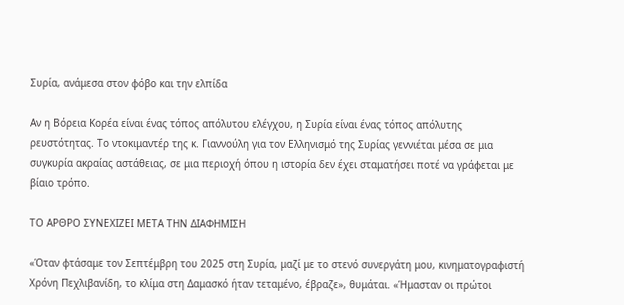Συρία, ανάμεσα στον φόβο και την ελπίδα

Αν η Βόρεια Κορέα είναι ένας τόπος απόλυτου ελέγχου, η Συρία είναι ένας τόπος απόλυτης ρευστότητας. Το ντοκιμαντέρ της κ. Γιαννούλη για τον Ελληνισμό της Συρίας γεννιέται μέσα σε μια συγκυρία ακραίας αστάθειας, σε μια περιοχή όπου η ιστορία δεν έχει σταματήσει ποτέ να γράφεται με βίαιο τρόπο.

ΤΟ ΑΡΘΡΟ ΣΥΝΕΧΙΖΕΙ ΜΕΤΑ ΤΗΝ ΔΙΑΦΗΜΙΣΗ

«Όταν φτάσαμε τον Σεπτέμβρη του 2025 στη Συρία, μαζί με το στενό συνεργάτη μου, κινηματογραφιστή Χρόνη Πεχλιβανίδη, το κλίμα στη Δαμασκό ήταν τεταμένο, έβραζε», θυμάται. «Ήμασταν οι πρώτοι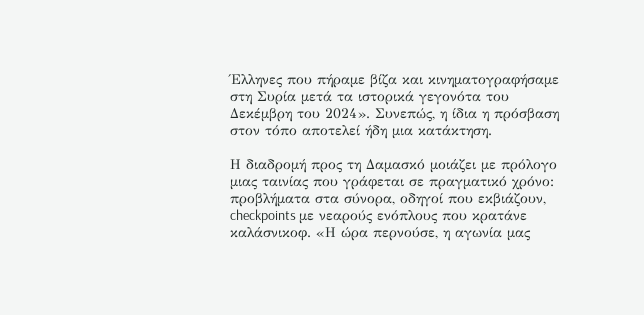Έλληνες που πήραμε βίζα και κινηματογραφήσαμε στη Συρία μετά τα ιστορικά γεγονότα του Δεκέμβρη του 2024». Συνεπώς, η ίδια η πρόσβαση στον τόπο αποτελεί ήδη μια κατάκτηση.

Η διαδρομή προς τη Δαμασκό μοιάζει με πρόλογο μιας ταινίας που γράφεται σε πραγματικό χρόνο: προβλήματα στα σύνορα, οδηγοί που εκβιάζουν, checkpoints με νεαρούς ενόπλους που κρατάνε καλάσνικοφ. «Η ώρα περνούσε, η αγωνία μας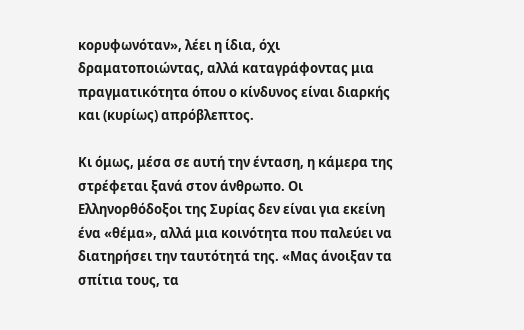κορυφωνόταν», λέει η ίδια, όχι δραματοποιώντας, αλλά καταγράφοντας μια πραγματικότητα όπου ο κίνδυνος είναι διαρκής και (κυρίως) απρόβλεπτος.

Κι όμως, μέσα σε αυτή την ένταση, η κάμερα της στρέφεται ξανά στον άνθρωπο. Οι Ελληνορθόδοξοι της Συρίας δεν είναι για εκείνη ένα «θέμα», αλλά μια κοινότητα που παλεύει να διατηρήσει την ταυτότητά της. «Μας άνοιξαν τα σπίτια τους, τα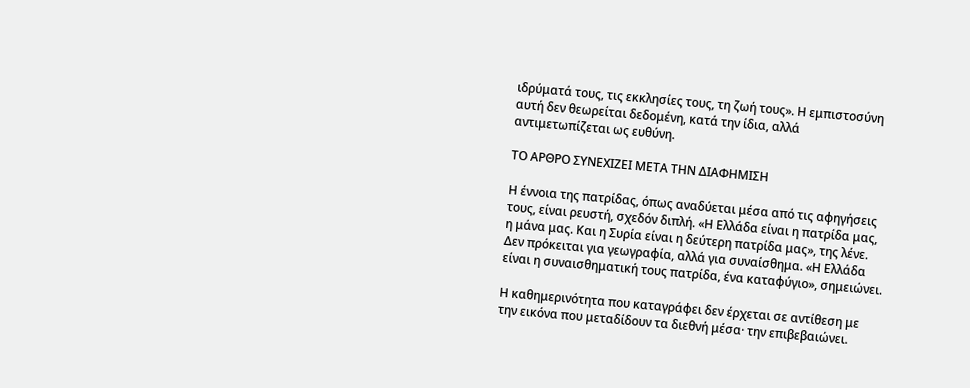ιδρύματά τους, τις εκκλησίες τους, τη ζωή τους». Η εμπιστοσύνη αυτή δεν θεωρείται δεδομένη, κατά την ίδια, αλλά αντιμετωπίζεται ως ευθύνη.

ΤΟ ΑΡΘΡΟ ΣΥΝΕΧΙΖΕΙ ΜΕΤΑ ΤΗΝ ΔΙΑΦΗΜΙΣΗ

Η έννοια της πατρίδας, όπως αναδύεται μέσα από τις αφηγήσεις τους, είναι ρευστή, σχεδόν διπλή. «Η Ελλάδα είναι η πατρίδα μας, η μάνα μας. Και η Συρία είναι η δεύτερη πατρίδα μας», της λένε. Δεν πρόκειται για γεωγραφία, αλλά για συναίσθημα. «Η Ελλάδα είναι η συναισθηματική τους πατρίδα, ένα καταφύγιο», σημειώνει.

Η καθημερινότητα που καταγράφει δεν έρχεται σε αντίθεση με την εικόνα που μεταδίδουν τα διεθνή μέσα· την επιβεβαιώνει.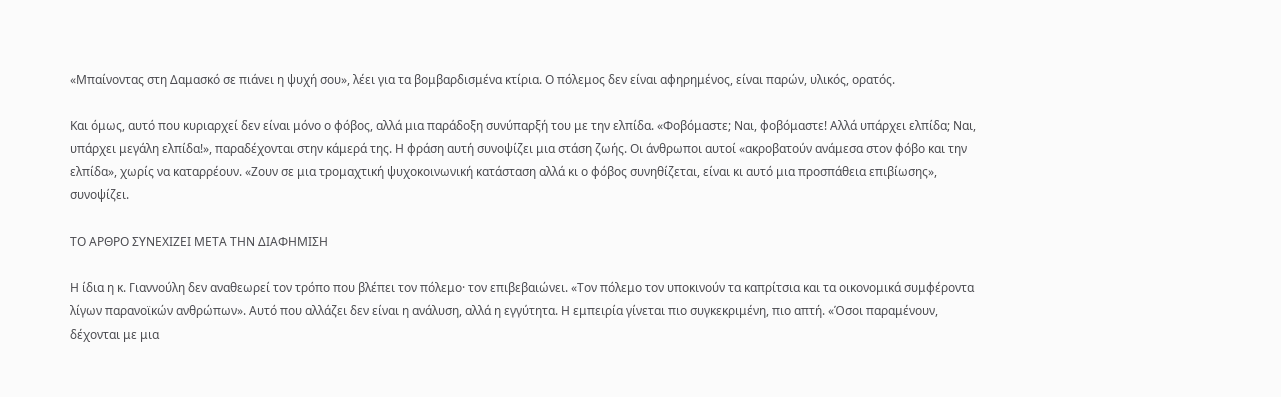«Μπαίνοντας στη Δαμασκό σε πιάνει η ψυχή σου», λέει για τα βομβαρδισμένα κτίρια. Ο πόλεμος δεν είναι αφηρημένος, είναι παρών, υλικός, ορατός.

Και όμως, αυτό που κυριαρχεί δεν είναι μόνο ο φόβος, αλλά μια παράδοξη συνύπαρξή του με την ελπίδα. «Φοβόμαστε; Ναι, φοβόμαστε! Αλλά υπάρχει ελπίδα; Ναι, υπάρχει μεγάλη ελπίδα!», παραδέχονται στην κάμερά της. Η φράση αυτή συνοψίζει μια στάση ζωής. Οι άνθρωποι αυτοί «ακροβατούν ανάμεσα στον φόβο και την ελπίδα», χωρίς να καταρρέουν. «Ζουν σε μια τρομαχτική ψυχοκοινωνική κατάσταση αλλά κι ο φόβος συνηθίζεται, είναι κι αυτό μια προσπάθεια επιβίωσης», συνοψίζει.

ΤΟ ΑΡΘΡΟ ΣΥΝΕΧΙΖΕΙ ΜΕΤΑ ΤΗΝ ΔΙΑΦΗΜΙΣΗ

Η ίδια η κ. Γιαννούλη δεν αναθεωρεί τον τρόπο που βλέπει τον πόλεμο· τον επιβεβαιώνει. «Τον πόλεμο τον υποκινούν τα καπρίτσια και τα οικονομικά συμφέροντα λίγων παρανοϊκών ανθρώπων». Αυτό που αλλάζει δεν είναι η ανάλυση, αλλά η εγγύτητα. Η εμπειρία γίνεται πιο συγκεκριμένη, πιο απτή. «Όσοι παραμένουν, δέχονται με μια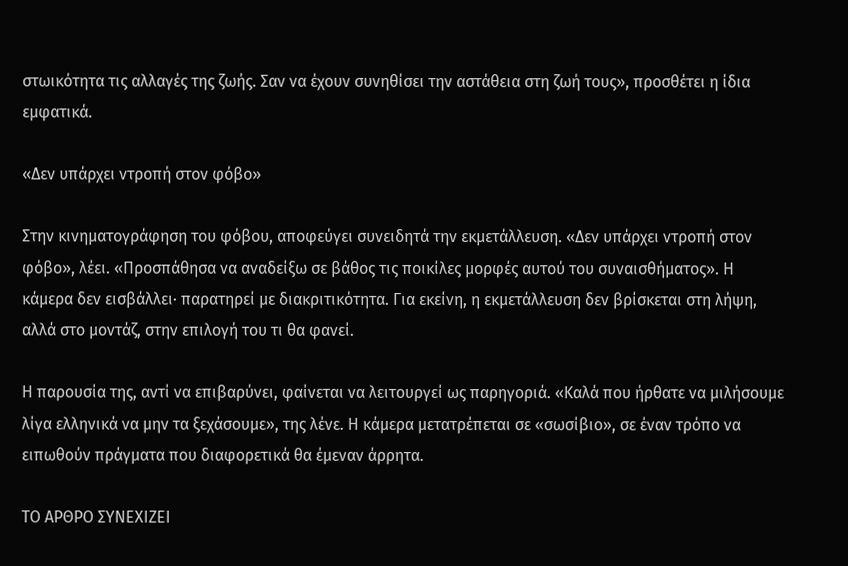στωικότητα τις αλλαγές της ζωής. Σαν να έχουν συνηθίσει την αστάθεια στη ζωή τους», προσθέτει η ίδια εμφατικά.

«Δεν υπάρχει ντροπή στον φόβο»

Στην κινηματογράφηση του φόβου, αποφεύγει συνειδητά την εκμετάλλευση. «Δεν υπάρχει ντροπή στον φόβο», λέει. «Προσπάθησα να αναδείξω σε βάθος τις ποικίλες μορφές αυτού του συναισθήματος». Η κάμερα δεν εισβάλλει· παρατηρεί με διακριτικότητα. Για εκείνη, η εκμετάλλευση δεν βρίσκεται στη λήψη, αλλά στο μοντάζ, στην επιλογή του τι θα φανεί.

Η παρουσία της, αντί να επιβαρύνει, φαίνεται να λειτουργεί ως παρηγοριά. «Καλά που ήρθατε να μιλήσουμε λίγα ελληνικά να μην τα ξεχάσουμε», της λένε. Η κάμερα μετατρέπεται σε «σωσίβιο», σε έναν τρόπο να ειπωθούν πράγματα που διαφορετικά θα έμεναν άρρητα.

ΤΟ ΑΡΘΡΟ ΣΥΝΕΧΙΖΕΙ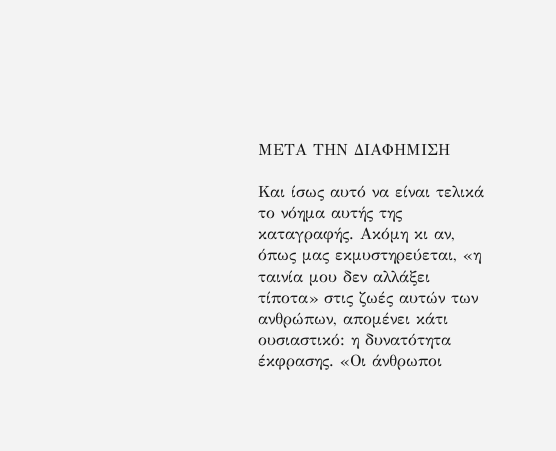ΜΕΤΑ ΤΗΝ ΔΙΑΦΗΜΙΣΗ

Και ίσως αυτό να είναι τελικά το νόημα αυτής της καταγραφής. Ακόμη κι αν, όπως μας εκμυστηρεύεται, «η ταινία μου δεν αλλάξει τίποτα» στις ζωές αυτών των ανθρώπων, απομένει κάτι ουσιαστικό: η δυνατότητα έκφρασης. «Οι άνθρωποι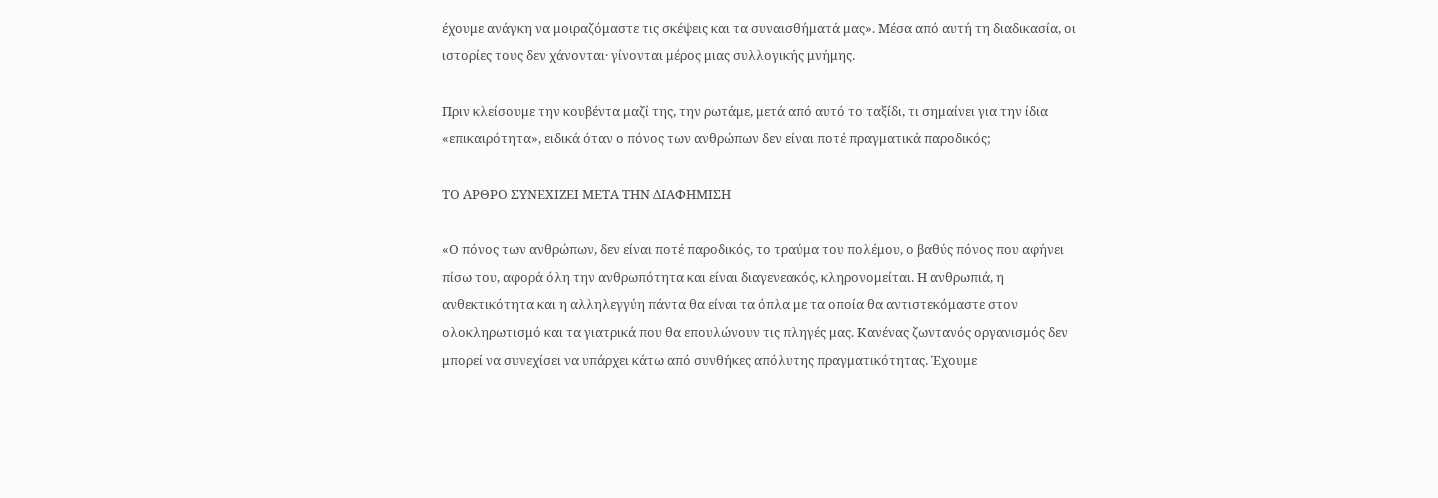έχουμε ανάγκη να μοιραζόμαστε τις σκέψεις και τα συναισθήματά μας». Μέσα από αυτή τη διαδικασία, οι ιστορίες τους δεν χάνονται· γίνονται μέρος μιας συλλογικής μνήμης.

Πριν κλείσουμε την κουβέντα μαζί της, την ρωτάμε, μετά από αυτό το ταξίδι, τι σημαίνει για την ίδια «επικαιρότητα», ειδικά όταν ο πόνος των ανθρώπων δεν είναι ποτέ πραγματικά παροδικός;

ΤΟ ΑΡΘΡΟ ΣΥΝΕΧΙΖΕΙ ΜΕΤΑ ΤΗΝ ΔΙΑΦΗΜΙΣΗ

«Ο πόνος των ανθρώπων, δεν είναι ποτέ παροδικός, το τραύμα του πολέμου, ο βαθύς πόνος που αφήνει πίσω του, αφορά όλη την ανθρωπότητα και είναι διαγενεακός, κληρονομείται. Η ανθρωπιά, η ανθεκτικότητα και η αλληλεγγύη πάντα θα είναι τα όπλα με τα οποία θα αντιστεκόμαστε στον ολοκληρωτισμό και τα γιατρικά που θα επουλώνουν τις πληγές μας. Κανένας ζωντανός οργανισμός δεν μπορεί να συνεχίσει να υπάρχει κάτω από συνθήκες απόλυτης πραγματικότητας. Έχουμε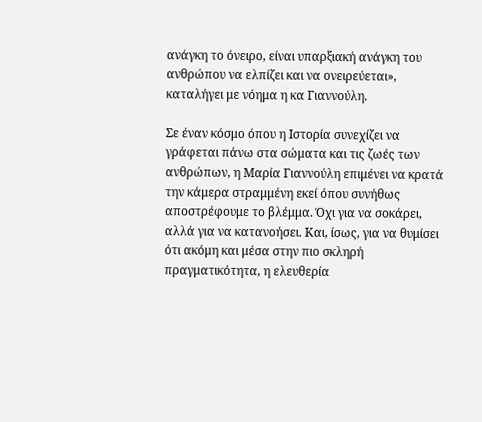ανάγκη το όνειρο, είναι υπαρξιακή ανάγκη του ανθρώπου να ελπίζει και να ονειρεύεται», καταλήγει με νόημα η κα Γιαννούλη.

Σε έναν κόσμο όπου η Ιστορία συνεχίζει να γράφεται πάνω στα σώματα και τις ζωές των ανθρώπων, η Μαρία Γιαννούλη επιμένει να κρατά την κάμερα στραμμένη εκεί όπου συνήθως αποστρέφουμε το βλέμμα. Όχι για να σοκάρει, αλλά για να κατανοήσει. Και, ίσως, για να θυμίσει ότι ακόμη και μέσα στην πιο σκληρή πραγματικότητα, η ελευθερία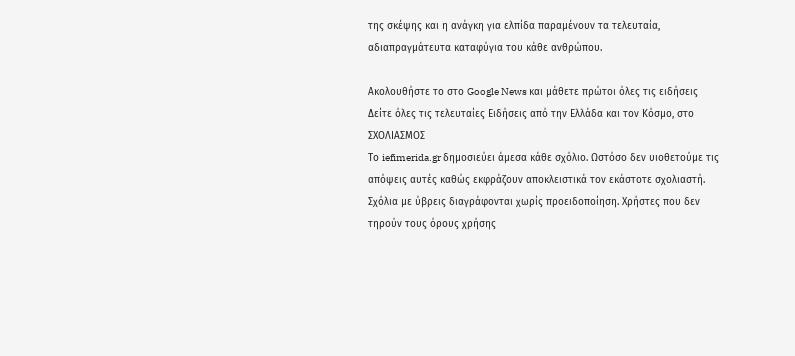της σκέψης και η ανάγκη για ελπίδα παραμένουν τα τελευταία, αδιαπραγμάτευτα καταφύγια του κάθε ανθρώπου.

Ακολουθήστε το στο Google News και μάθετε πρώτοι όλες τις ειδήσεις
Δείτε όλες τις τελευταίες Ειδήσεις από την Ελλάδα και τον Κόσμο, στο
ΣΧΟΛΙΑΣΜΟΣ
Tο iefimerida.gr δημοσιεύει άμεσα κάθε σχόλιο. Ωστόσο δεν υιοθετούμε τις απόψεις αυτές καθώς εκφράζουν αποκλειστικά τον εκάστοτε σχολιαστή. Σχόλια με ύβρεις διαγράφονται χωρίς προειδοποίηση. Χρήστες που δεν τηρούν τους όρους χρήσης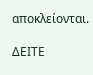αποκλείονται.

ΔΕΙΤΕ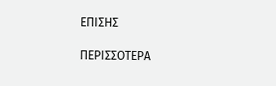ΕΠΙΣΗΣ

ΠΕΡΙΣΣΟΤΕΡΑ